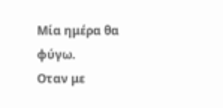Μία ημέρα θα φύγω.
Οταν με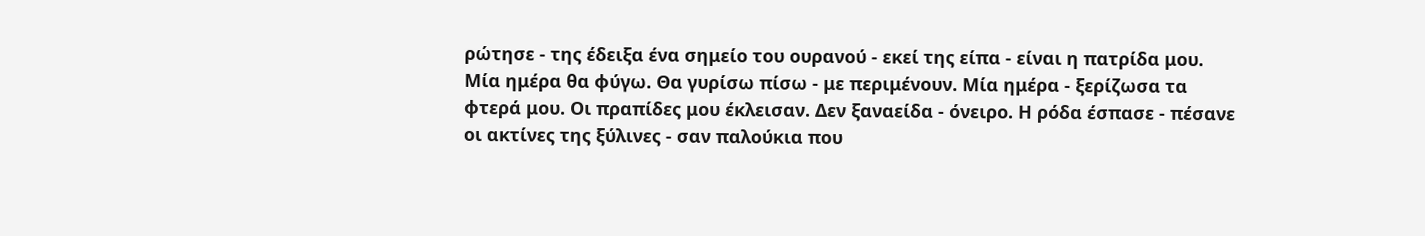ρώτησε - της έδειξα ένα σημείο του ουρανού - εκεί της είπα - είναι η πατρίδα μου. Μία ημέρα θα φύγω. Θα γυρίσω πίσω - με περιμένουν. Μία ημέρα - ξερίζωσα τα φτερά μου. Οι πραπίδες μου έκλεισαν. Δεν ξαναείδα - όνειρο. Η ρόδα έσπασε - πέσανε οι ακτίνες της ξύλινες - σαν παλούκια που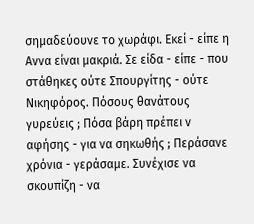σημαδεύουνε το χωράφι. Εκεί - είπε η Αννα είναι μακριά. Σε είδα - είπε - που στάθηκες ούτε Σπουργίτης - ούτε Νικηφόρος. Πόσους θανάτους γυρεύεις ; Πόσα βάρη πρέπει ν αφήσης - για να σηκωθής ; Περάσανε χρόνια - γεράσαμε. Συνέχισε να σκουπίζη - να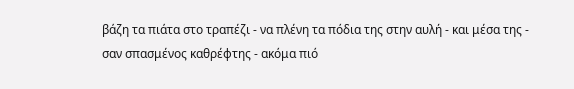βάζη τα πιάτα στο τραπέζι - να πλένη τα πόδια της στην αυλή - και μέσα της - σαν σπασμένος καθρέφτης - ακόμα πιό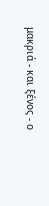μακριά - και ξένος - ο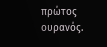πρώτος ουρανός.